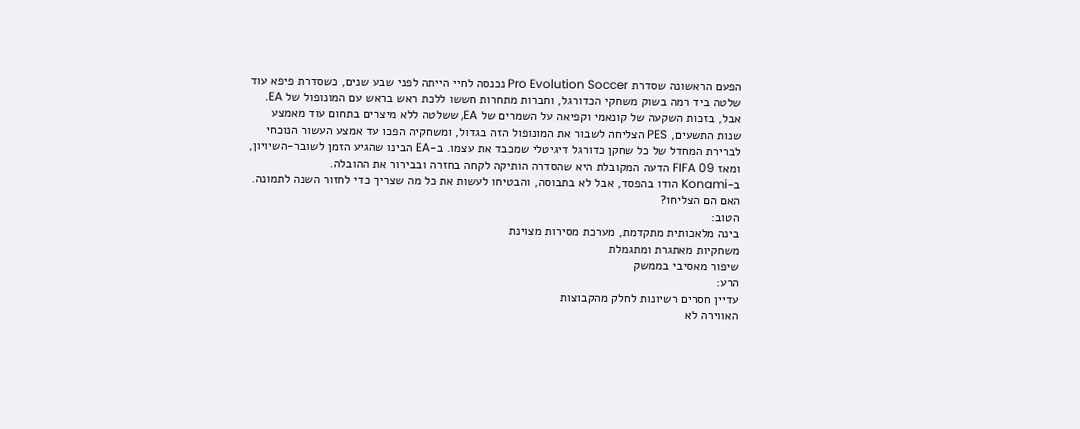הפעם הראשונה שסדרת Pro Evolution Soccer נכנסה לחיי הייתה לפני שבע שנים, כשסדרת פיפא עוד שלטה ביד רמה בשוק משחקי הכדורגל, וחברות מתחרות חששו ללכת ראש בראש עם המונופול של EA.
אבל, בזכות השקעה של קונאמי וקפיאה על השמרים של EA, ששלטה ללא מיצרים בתחום עוד מאמצע שנות התשעים, PES הצליחה לשבור את המונופול הזה בגדול, ומשחקיה הפכו עד אמצע העשור הנוכחי לברירת המחדל של כל שחקן כדורגל דיגיטלי שמכבד את עצמו. ב-EA הבינו שהגיע הזמן לשובר-השיויון, ומאז FIFA 09 הדעה המקובלת היא שהסדרה הותיקה לקחה בחזרה ובבירור את ההובלה.
ב-Konami הודו בהפסד, אבל לא בתבוסה, והבטיחו לעשות את כל מה שצריך כדי לחזור השנה לתמונה. האם הם הצליחו?
הטוב:
בינה מלאכותית מתקדמת, מערכת מסירות מצוינת
משחקיות מאתגרת ומתגמלת
שיפור מאסיבי בממשק
הרע:
עדיין חסרים רשיונות לחלק מהקבוצות
האווירה לא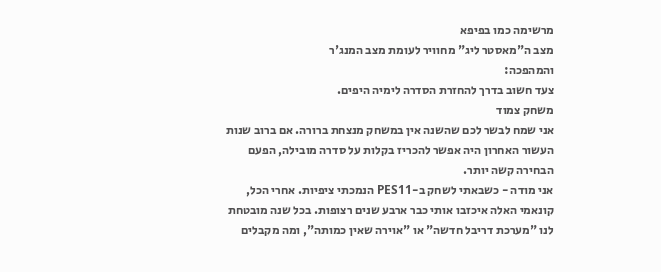מרשימה כמו בפיפא
מצב ה"מאסטר ליג" מחוויר לעומת מצב המנג'ר
והמהפכה:
צעד חשוב בדרך להחזרת הסדרה לימיה היפים.
משחק צמוד
אני שמח לבשר לכם שהשנה אין במשחק מנצחת ברורה. אם ברוב שנות העשור האחרון היה אפשר להכריז בקלות על סדרה מובילה, הפעם הבחירה קשה יותר.
אני מודה - כשבאתי לשחק ב-PES11 הנמכתי ציפיות. אחרי הכל, קונאמי האלה איכזבו אותי כבר ארבע שנים רצופות. בכל שנה מובטחת לנו "מערכת דריבל חדשה" או "אוירה שאין כמותה", ומה מקבלים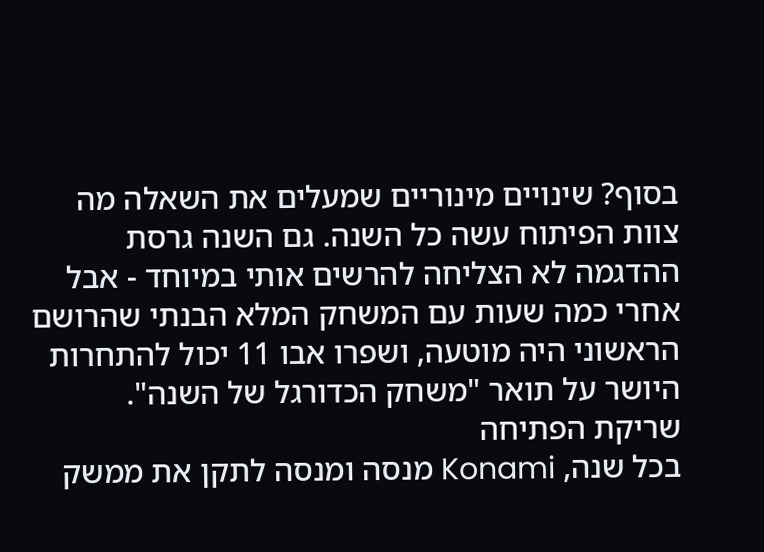בסוף? שינויים מינוריים שמעלים את השאלה מה צוות הפיתוח עשה כל השנה. גם השנה גרסת ההדגמה לא הצליחה להרשים אותי במיוחד - אבל אחרי כמה שעות עם המשחק המלא הבנתי שהרושם הראשוני היה מוטעה, ושפרו אבו 11 יכול להתחרות היושר על תואר "משחק הכדורגל של השנה".
שריקת הפתיחה
בכל שנה, Konami מנסה ומנסה לתקן את ממשק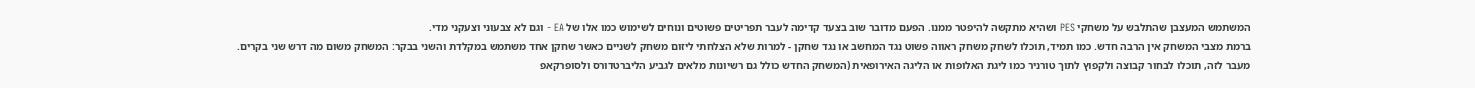המשתמש המעצבן שהתלבש על משחקי PES ושהיא מתקשה להיפטר ממנו. הפעם מדובר שוב בצעד קדימה לעבר תפריטים פשוטים ונוחים לשימוש כמו אלו של EA - וגם לא צבעוני וצעקני מדי.
ברמת מצבי המשחק אין הרבה חדש. כמו תמיד, תוכלו לשחק משחק ראווה פשוט נגד המחשב או נגד שחקן - למרות שלא הצלחתי ליזום משחק לשניים כאשר שחקן אחד משתמש במקלדת והשני בבקר: המשחק משום מה דרש שני בקרים.
מעבר לזה, תוכלו לבחור קבוצה ולקפוץ לתוך טורניר כמו ליגת האלופות או הליגה האירופאית (המשחק החדש כולל גם רשיונות מלאים לגביע הליברטדורס ולסופרקאפ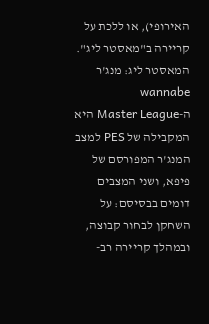האירופי), או ללכת על קריירה ב"מאסטר ליג".
המאסטר ליג: מנג'ר wannabe
ה-Master League היא המקבילה של PES למצב המנג'ר המפורסם של פיפא, ושני המצבים דומים בבסיסם: על השחקן לבחור קבוצה, ובמהלך קריירה רב-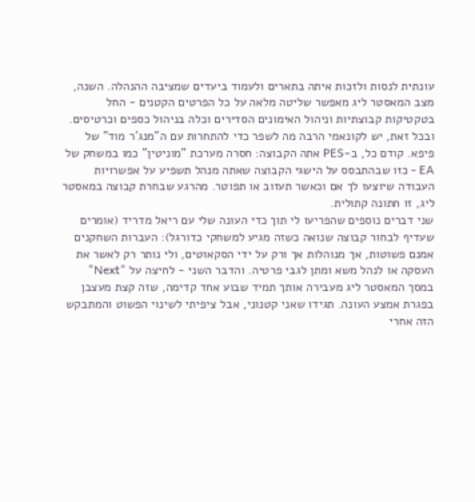עונתית לנסות ולזכות איתה בתארים ולעמוד ביעדים שמציבה ההנהלה. השנה, מצב המאסטר ליג מאפשר שליטה מלאה על כל הפרטים הקטנים - החל בטקטיקות קבוצתיות וניהול האימונים הסדירים וכלה בניהול כספים וכרטיסים.
ובכל זאת, יש לקונאמי הרבה מה לשפר כדי להתחרות עם ה"מנג'ר מוד" של פיפא. קודם כל, ב-PES אתה הקבוצה: חסרה מערכת "מוניטין" כמו במשחק של EA - כזו שבהתבסס על הישגי הקבוצה שאתה מנהל תשפיע על אפשרויות העבודה שיוצעו לך אם וכאשר תעזוב או תפוטר. מהרגע שבחרת קבוצה במאסטר ליג, זו חתונה קתולית.
שני דברים נוספים שהפריעו לי תוך כדי העונה שלי עם ריאל מדריד (אומרים שעדיף לבחור קבוצה שנואה כשזה מגיע למשחקי כדורגל): העברות השחקנים אמנם פשוטות, אך מנוהלות אך ורק על ידי הסקאוטים, ולי נותר רק לאשר את העסקה או לנהל משא ומתן לגבי פרטיה. והדבר השני - לחיצה על "Next" במסך המאסטר ליג מעבירה אותך תמיד שבוע אחד קדימה, שזה קצת מעצבן בפגרת אמצע העונה. תגידו שאני קטנוני, אבל ציפיתי לשינוי הפשוט והמתבקש הזה אחרי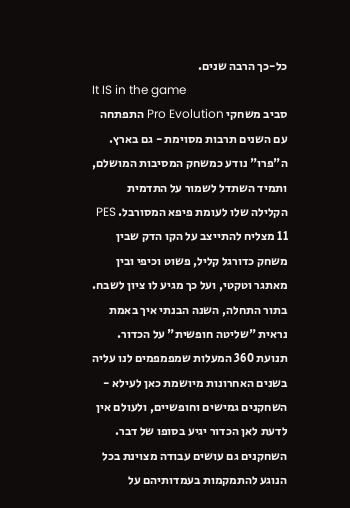כל-כך הרבה שנים.
It IS in the game
סביב משחקי Pro Evolution התפתחה עם השנים תרבות מסוימת - גם בארץ. ה"פרו" נודע כמשחק המסיבות המושלם, ותמיד השתדל לשמור על התדמית הקלילה שלו לעומת פיפא המסורבל. PES 11 מצליח להתייצב על הקו הדק שבין משחק כדורגל קליל, פשוט וכיפי ובין מאתגר וטקטי, ועל כך מגיע לו ציון לשבח.
בתור התחלה, השנה הבנתי איך באמת נראית "שליטה חופשית" על הכדור. תנועת 360 המעלות שמפמפמים לנו עליה בשנים האחרונות מיושמת כאן לעילא - השחקנים גמישים וחופשיים, ולעולם אין לדעת לאן הכדור יגיע בסופו של דבר. השחקנים גם עושים עבודה מצוינת בכל הנוגע להתמקמות בעמדותיהם על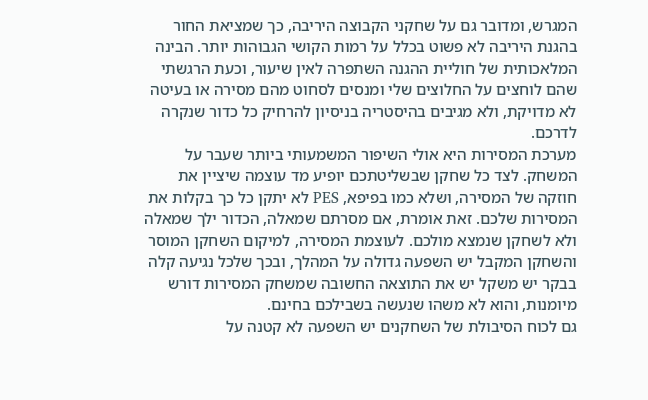המגרש, ומדובר גם על שחקני הקבוצה היריבה, כך שמציאת החור בהגנת היריבה לא פשוט בכלל על רמות הקושי הגבוהות יותר. הבינה המלאכותית של חוליית ההגנה השתפרה לאין שיעור, וכעת הרגשתי שהם לוחצים על החלוצים שלי ומנסים לסחוט מהם מסירה או בעיטה לא מדויקת, ולא מגיבים בהיסטריה בניסיון להרחיק כל כדור שנקרה לדרכם.
מערכת המסירות היא אולי השיפור המשמעותי ביותר שעבר על המשחק. לצד כל שחקן שבשליטתכם יופיע מד עוצמה שיציין את חוזקה של המסירה, ושלא כמו בפיפא, PES לא יתקן כל כך בקלות את המסירות שלכם. זאת אומרת, אם מסרתם שמאלה, הכדור ילך שמאלה ולא לשחקן שנמצא מולכם. לעוצמת המסירה, למיקום השחקן המוסר והשחקן המקבל יש השפעה גדולה על המהלך, ובכך שלכל נגיעה קלה בבקר יש משקל יש את התוצאה החשובה שמשחק המסירות דורש מיומנות, והוא לא משהו שנעשה בשבילכם בחינם.
גם לכוח הסיבולת של השחקנים יש השפעה לא קטנה על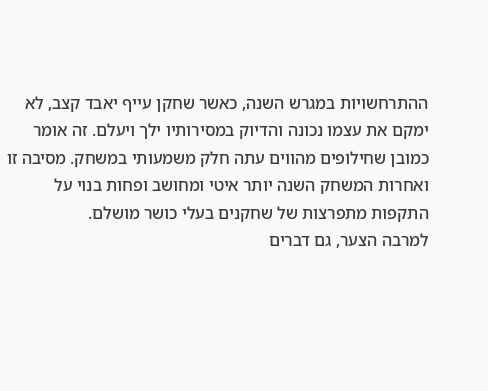ההתרחשויות במגרש השנה, כאשר שחקן עייף יאבד קצב, לא ימקם את עצמו נכונה והדיוק במסירותיו ילך ויעלם. זה אומר כמובן שחילופים מהווים עתה חלק משמעותי במשחק. מסיבה זו ואחרות המשחק השנה יותר איטי ומחושב ופחות בנוי על התקפות מתפרצות של שחקנים בעלי כושר מושלם.
למרבה הצער, גם דברים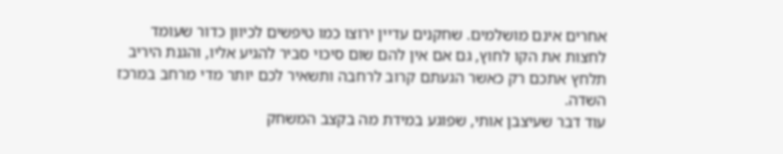אחרים אינם מושלמים. שחקנים עדיין ירוצו כמו טיפשים לכיוון כדור שעומד לחצות את הקו לחוץ, גם אם אין להם שום סיכוי סביר להגיע אליו, והגנת היריב תלחץ אתכם רק כאשר הגעתם קרוב לרחבה ותשאיר לכם יותר מדי מרחב במרכז השדה.
עוד דבר שעיצבן אותי, שפוגע במידת מה בקצב המשחק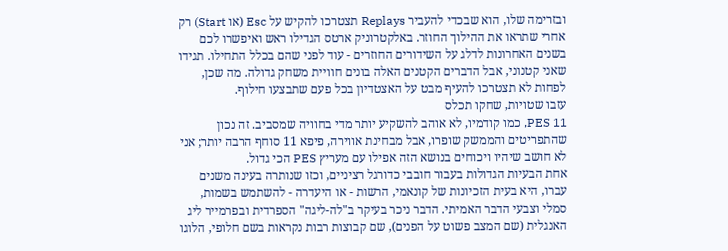ובזרימה שלו, הוא שבכדי להעביר Replays תצטרכו להקיש על Esc (או Start) רק אחרי שתראו את ההילוך החוזר. באלקטרוניק ארטס הגדילו ראש ואיפשרו לכם בשנים האחרונות לדלג על השידורים החוזרים - עוד לפני שהם בכלל התחילו. תגידו שאני קטנוני, אבל הדברים הקטנים האלה בונים חוויית משחק גדולה. מה שכן, לפחות לא תצטרכו להעיף מבט על האצטדיון בכל פעם שתבצעו חילוף.
עזבו שטויות, שחקו תכלס
PES 11, כמו קודמיו, לא אוהב להשקיע יותר מדי בחוויה שמסביב. זה נכון שהתפריטים והממשק שופרו, אבל מבחינת אווירה, פיפא 11 סוחף הרבה יותר; אני לא חושב שיהיו ויכוחים בנושא הזה אפילו עם מעריץ PES הכי גדול.
אחת הבעיות הגדולות בעבור חובבי כדורגל רציניים, וכזו שנותרה בעינה משנים עברו, היא בעית הזכיונות של קונאמי, הרשות - או היעדרה - להשתמש בשמות, סמלי וצבעי הדבר האמיתי. הדבר ניכר בעיקר ב"לה-ליגה" הספרדית ובפרמייר ליג האנגלית (שם המצב פשוט על הפנים), שם קבוצות רבות נקראות בשם חלופי, הלוגו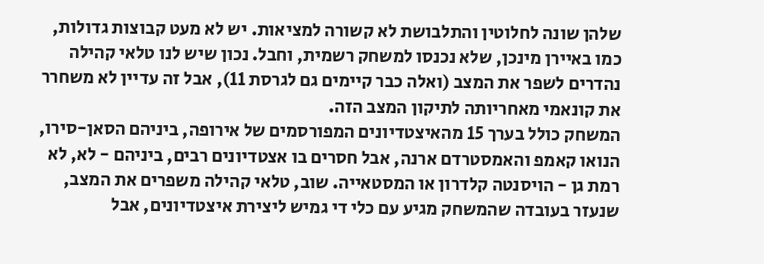שלהן שונה לחלוטין והתלבושת לא קשורה למציאות. יש לא מעט קבוצות גדולות, כמו באיירן מינכן, שלא נכנסו למשחק רשמית, וחבל. נכון שיש לנו טלאי קהילה נהדרים לשפר את המצב (ואלה כבר קיימים גם לגרסת 11), אבל זה עדיין לא משחרר את קונאמי מאחריותה לתיקון המצב הזה.
המשחק כולל בערך 15 מהאיצטדיונים המפורסמים של אירופה, ביניהם הסאן-סירו, הנואו קאמפ והאמסטרדם ארנה, אבל חסרים בו אצטדיונים רבים, ביניהם - לא, לא רמת גן - הויסנטה קלדרון או המסטאייה. שוב, טלאי קהילה משפרים את המצב, שנעזר בעובדה שהמשחק מגיע עם כלי די גמיש ליצירת איצטדיונים, אבל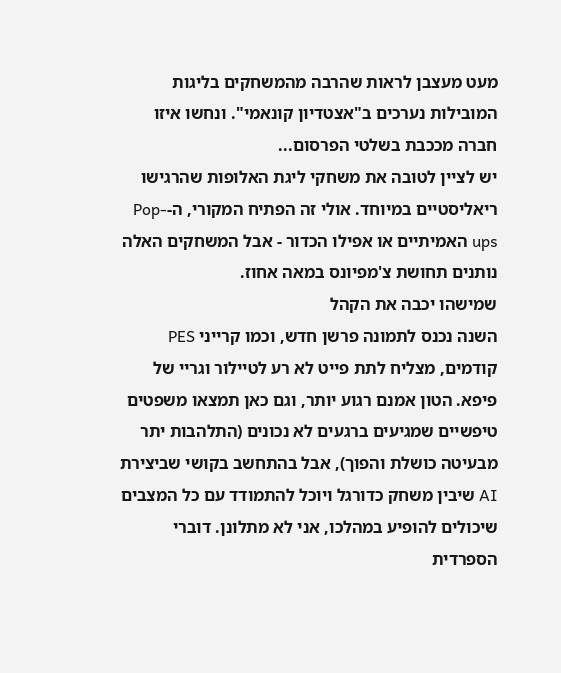מעט מעצבן לראות שהרבה מהמשחקים בליגות המובילות נערכים ב"אצטדיון קונאמי". ונחשו איזו חברה מככבת בשלטי הפרסום...
יש לציין לטובה את משחקי ליגת האלופות שהרגישו ריאליסטיים במיוחד. אולי זה הפתיח המקורי, ה-Pop-ups האמיתיים או אפילו הכדור - אבל המשחקים האלה נותנים תחושת צ'מפיונס במאה אחוז.
שמישהו יכבה את הקהל
השנה נכנס לתמונה פרשן חדש, וכמו קרייני PES קודמים, מצליח לתת פייט לא רע לטיילור וגריי של פיפא. הטון אמנם רגוע יותר, וגם כאן תמצאו משפטים טיפשיים שמגיעים ברגעים לא נכונים (התלהבות יתר מבעיטה כושלת והפוך), אבל בהתחשב בקושי שביצירת AI שיבין משחק כדורגל ויוכל להתמודד עם כל המצבים שיכולים להופיע במהלכו, אני לא מתלונן. דוברי הספרדית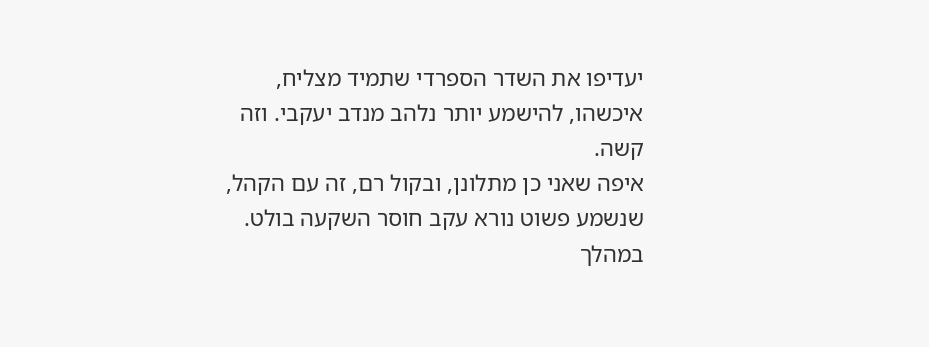יעדיפו את השדר הספרדי שתמיד מצליח, איכשהו, להישמע יותר נלהב מנדב יעקבי. וזה קשה.
איפה שאני כן מתלונן, ובקול רם, זה עם הקהל, שנשמע פשוט נורא עקב חוסר השקעה בולט. במהלך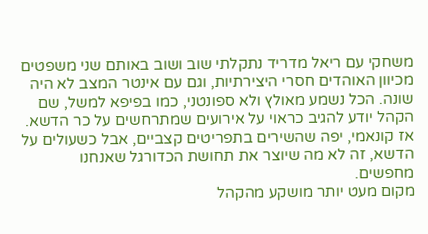משחקי עם ריאל מדריד נתקלתי שוב ושוב באותם שני משפטים מכיוון האוהדים חסרי היצירתיות, וגם עם אינטר המצב לא היה שונה. הכל נשמע מאולץ ולא ספונטני, כמו בפיפא למשל, שם הקהל יודע להגיב כראוי על אירועים שמתרחשים על כר הדשא. אז קונאמי, יפה שהשירים בתפריטים קצביים, אבל כשעולים על הדשא, זה לא מה שיוצר את תחושת הכדורגל שאנחנו מחפשים.
מקום מעט יותר מושקע מהקהל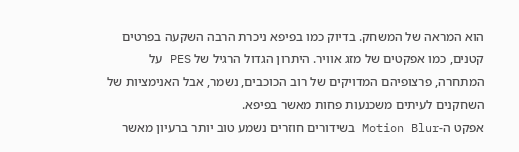הוא המראה של המשחק. בדיוק כמו בפיפא ניכרת הרבה השקעה בפרטים קטנים, כמו אפקטים של מזג אוויר. היתרון הגדול הרגיל של PES על המתחרה, פרצופיהם המדויקים של רוב הכוכבים, נשמר, אבל האנימציות של השחקנים לעיתים משכנעות פחות מאשר בפיפא.
אפקט ה-Motion Blur בשידורים חוזרים נשמע טוב יותר ברעיון מאשר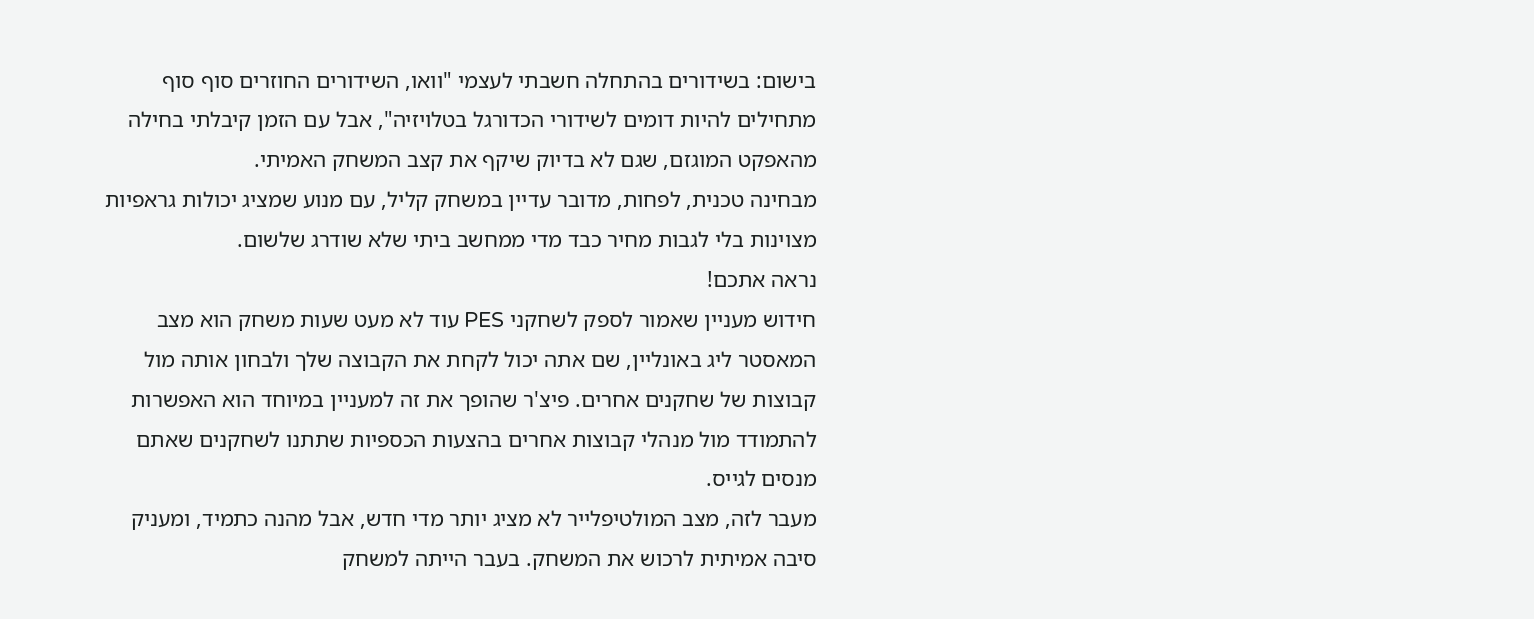בישום: בשידורים בהתחלה חשבתי לעצמי "וואו, השידורים החוזרים סוף סוף מתחילים להיות דומים לשידורי הכדורגל בטלויזיה", אבל עם הזמן קיבלתי בחילה מהאפקט המוגזם, שגם לא בדיוק שיקף את קצב המשחק האמיתי.
מבחינה טכנית, לפחות, מדובר עדיין במשחק קליל, עם מנוע שמציג יכולות גראפיות מצוינות בלי לגבות מחיר כבד מדי ממחשב ביתי שלא שודרג שלשום.
נראה אתכם!
חידוש מעניין שאמור לספק לשחקני PES עוד לא מעט שעות משחק הוא מצב המאסטר ליג באונליין, שם אתה יכול לקחת את הקבוצה שלך ולבחון אותה מול קבוצות של שחקנים אחרים. פיצ'ר שהופך את זה למעניין במיוחד הוא האפשרות להתמודד מול מנהלי קבוצות אחרים בהצעות הכספיות שתתנו לשחקנים שאתם מנסים לגייס.
מעבר לזה, מצב המולטיפלייר לא מציג יותר מדי חדש, אבל מהנה כתמיד, ומעניק סיבה אמיתית לרכוש את המשחק. בעבר הייתה למשחק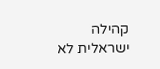קהילה ישראלית לא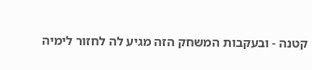קטנה - ובעקבות המשחק הזה מגיע לה לחזור לימיה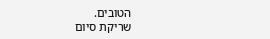הטובים.
שריקת סיום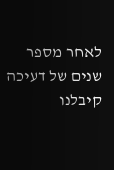לאחר מספר שנים של דעיכה קיבלנו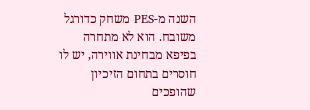השנה מ-PES משחק כדורגל משובח. הוא לא מתחרה בפיפא מבחינת אווירה, יש לו חוסרים בתחום הזיכיון שהופכים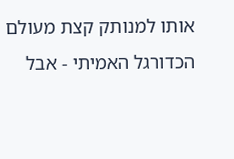אותו למנותק קצת מעולם הכדורגל האמיתי - אבל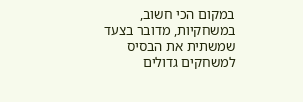במקום הכי חשוב, במשחקיות, מדובר בצעד שמשתית את הבסיס למשחקים גדולים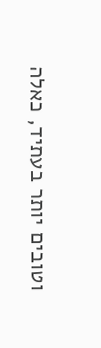וטובים יותר בעתיד, כאלה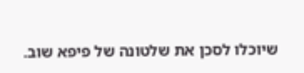שיוכלו לסכן את שלטונה של פיפא שוב.